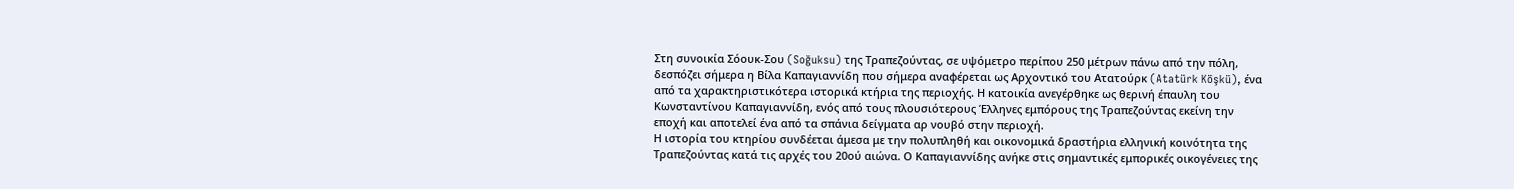Στη συνοικία Σόουκ-Σου (Soğuksu) της Τραπεζούντας, σε υψόμετρο περίπου 250 μέτρων πάνω από την πόλη, δεσπόζει σήμερα η Βίλα Καπαγιαννίδη που σήμερα αναφέρεται ως Αρχοντικό του Ατατούρκ (Atatürk Köşkü), ένα από τα χαρακτηριστικότερα ιστορικά κτήρια της περιοχής. Η κατοικία ανεγέρθηκε ως θερινή έπαυλη του Κωνσταντίνου Καπαγιαννίδη, ενός από τους πλουσιότερους Έλληνες εμπόρους της Τραπεζούντας εκείνη την εποχή και αποτελεί ένα από τα σπάνια δείγματα αρ νουβό στην περιοχή.
Η ιστορία του κτηρίου συνδέεται άμεσα με την πολυπληθή και οικονομικά δραστήρια ελληνική κοινότητα της Τραπεζούντας κατά τις αρχές του 20ού αιώνα. Ο Καπαγιαννίδης ανήκε στις σημαντικές εμπορικές οικογένειες της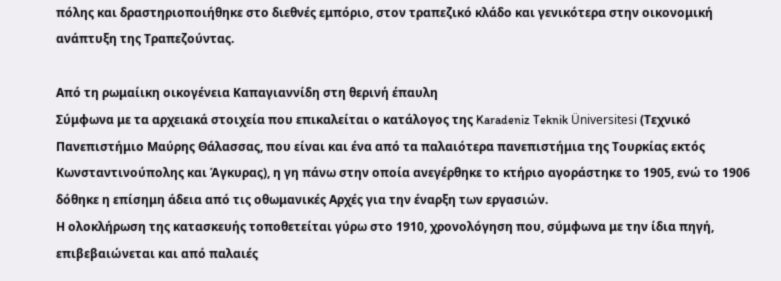πόλης και δραστηριοποιήθηκε στο διεθνές εμπόριο, στον τραπεζικό κλάδο και γενικότερα στην οικονομική ανάπτυξη της Τραπεζούντας.

Από τη ρωμαίικη οικογένεια Καπαγιαννίδη στη θερινή έπαυλη
Σύμφωνα με τα αρχειακά στοιχεία που επικαλείται ο κατάλογος της Karadeniz Teknik Üniversitesi (Τεχνικό Πανεπιστήμιο Μαύρης Θάλασσας, που είναι και ένα από τα παλαιότερα πανεπιστήμια της Τουρκίας εκτός Κωνσταντινούπολης και Άγκυρας), η γη πάνω στην οποία ανεγέρθηκε το κτήριο αγοράστηκε το 1905, ενώ το 1906 δόθηκε η επίσημη άδεια από τις οθωμανικές Αρχές για την έναρξη των εργασιών.
Η ολοκλήρωση της κατασκευής τοποθετείται γύρω στο 1910, χρονολόγηση που, σύμφωνα με την ίδια πηγή, επιβεβαιώνεται και από παλαιές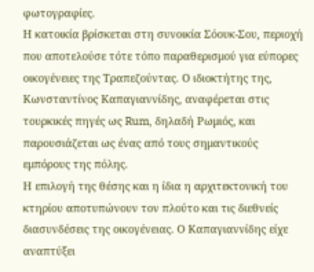φωτογραφίες.
Η κατοικία βρίσκεται στη συνοικία Σόουκ-Σου, περιοχή που αποτελούσε τότε τόπο παραθερισμού για εύπορες οικογένειες της Τραπεζούντας. Ο ιδιοκτήτης της, Κωνσταντίνος Καπαγιαννίδης, αναφέρεται στις τουρκικές πηγές ως Rum, δηλαδή Ρωμιός, και παρουσιάζεται ως ένας από τους σημαντικούς εμπόρους της πόλης.
Η επιλογή της θέσης και η ίδια η αρχιτεκτονική του κτηρίου αποτυπώνουν τον πλούτο και τις διεθνείς διασυνδέσεις της οικογένειας. Ο Καπαγιαννίδης είχε αναπτύξει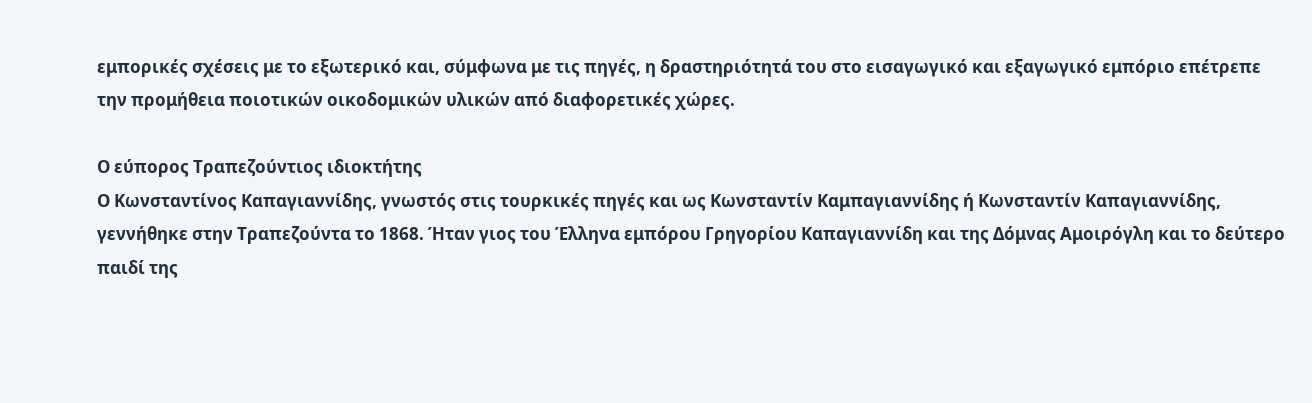εμπορικές σχέσεις με το εξωτερικό και, σύμφωνα με τις πηγές, η δραστηριότητά του στο εισαγωγικό και εξαγωγικό εμπόριο επέτρεπε την προμήθεια ποιοτικών οικοδομικών υλικών από διαφορετικές χώρες.

Ο εύπορος Τραπεζούντιος ιδιοκτήτης
Ο Κωνσταντίνος Καπαγιαννίδης, γνωστός στις τουρκικές πηγές και ως Κωνσταντίν Καμπαγιαννίδης ή Κωνσταντίν Καπαγιαννίδης, γεννήθηκε στην Τραπεζούντα το 1868. Ήταν γιος του Έλληνα εμπόρου Γρηγορίου Καπαγιαννίδη και της Δόμνας Αμοιρόγλη και το δεύτερο παιδί της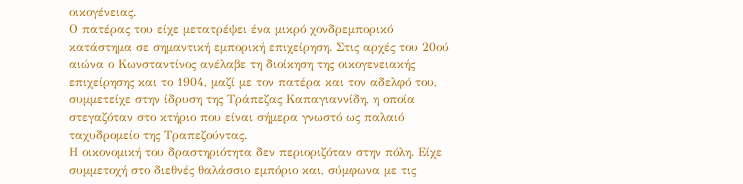οικογένειας.
Ο πατέρας του είχε μετατρέψει ένα μικρό χονδρεμπορικό κατάστημα σε σημαντική εμπορική επιχείρηση. Στις αρχές του 20ού αιώνα ο Κωνσταντίνος ανέλαβε τη διοίκηση της οικογενειακής επιχείρησης και το 1904, μαζί με τον πατέρα και τον αδελφό του, συμμετείχε στην ίδρυση της Τράπεζας Καπαγιαννίδη, η οποία στεγαζόταν στο κτήριο που είναι σήμερα γνωστό ως παλαιό ταχυδρομείο της Τραπεζούντας.
Η οικονομική του δραστηριότητα δεν περιοριζόταν στην πόλη. Είχε συμμετοχή στο διεθνές θαλάσσιο εμπόριο και, σύμφωνα με τις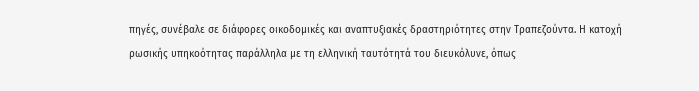πηγές, συνέβαλε σε διάφορες οικοδομικές και αναπτυξιακές δραστηριότητες στην Τραπεζούντα. Η κατοχή ρωσικής υπηκοότητας παράλληλα με τη ελληνική ταυτότητά του διευκόλυνε, όπως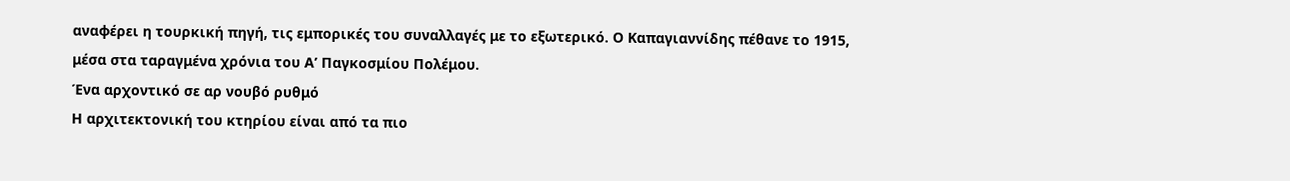αναφέρει η τουρκική πηγή, τις εμπορικές του συναλλαγές με το εξωτερικό. Ο Καπαγιαννίδης πέθανε το 1915, μέσα στα ταραγμένα χρόνια του Α’ Παγκοσμίου Πολέμου.
Ένα αρχοντικό σε αρ νουβό ρυθμό
Η αρχιτεκτονική του κτηρίου είναι από τα πιο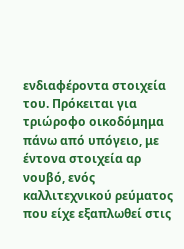ενδιαφέροντα στοιχεία του. Πρόκειται για τριώροφο οικοδόμημα πάνω από υπόγειο, με έντονα στοιχεία αρ νουβό, ενός καλλιτεχνικού ρεύματος που είχε εξαπλωθεί στις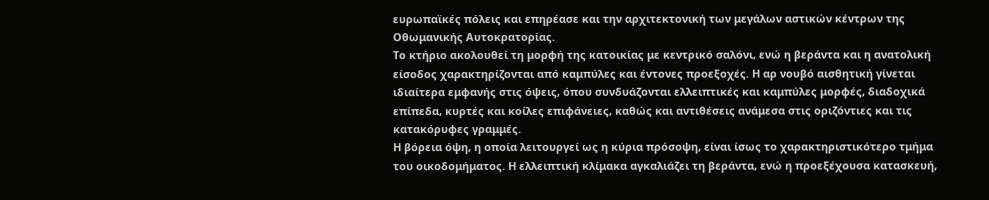ευρωπαϊκές πόλεις και επηρέασε και την αρχιτεκτονική των μεγάλων αστικών κέντρων της Οθωμανικής Αυτοκρατορίας.
Το κτήριο ακολουθεί τη μορφή της κατοικίας με κεντρικό σαλόνι, ενώ η βεράντα και η ανατολική είσοδος χαρακτηρίζονται από καμπύλες και έντονες προεξοχές. Η αρ νουβό αισθητική γίνεται ιδιαίτερα εμφανής στις όψεις, όπου συνδυάζονται ελλειπτικές και καμπύλες μορφές, διαδοχικά επίπεδα, κυρτές και κοίλες επιφάνειες, καθώς και αντιθέσεις ανάμεσα στις οριζόντιες και τις κατακόρυφες γραμμές.
Η βόρεια όψη, η οποία λειτουργεί ως η κύρια πρόσοψη, είναι ίσως το χαρακτηριστικότερο τμήμα του οικοδομήματος. Η ελλειπτική κλίμακα αγκαλιάζει τη βεράντα, ενώ η προεξέχουσα κατασκευή,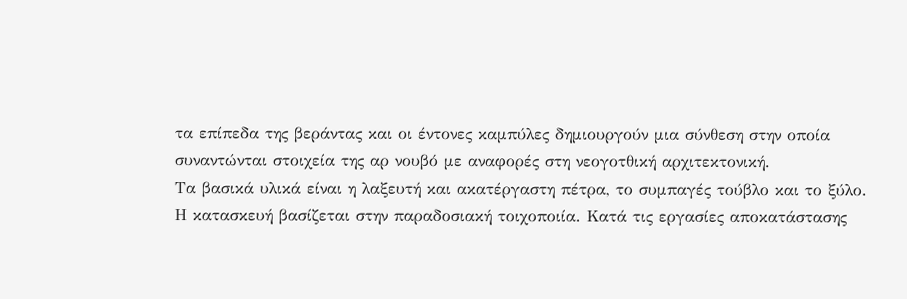τα επίπεδα της βεράντας και οι έντονες καμπύλες δημιουργούν μια σύνθεση στην οποία συναντώνται στοιχεία της αρ νουβό με αναφορές στη νεογοτθική αρχιτεκτονική.
Τα βασικά υλικά είναι η λαξευτή και ακατέργαστη πέτρα, το συμπαγές τούβλο και το ξύλο. Η κατασκευή βασίζεται στην παραδοσιακή τοιχοποιία. Κατά τις εργασίες αποκατάστασης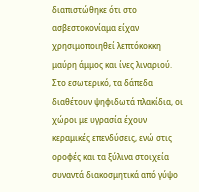διαπιστώθηκε ότι στο ασβεστοκονίαμα είχαν χρησιμοποιηθεί λεπτόκοκκη μαύρη άμμος και ίνες λιναριού.
Στο εσωτερικό, τα δάπεδα διαθέτουν ψηφιδωτά πλακίδια, οι χώροι με υγρασία έχουν κεραμικές επενδύσεις, ενώ στις οροφές και τα ξύλινα στοιχεία συναντά διακοσμητικά από γύψο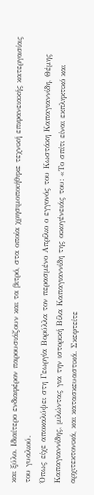και ξύλο. Ιδιαίτερο ενδιαφέρον παρουσιάζουν και τα βιτρό, στα οποία χρησιμοποιήθηκε τεχνική επιφανειακής κατεργασίας του γυαλιού.
Όπως είχε αποκαλύψει στη Γεωργία Βορύλλα τον περασμένο Απρίλιο ο εγγονός του Κωστάκη Καπαγιαννίδη, Θέμης Καπαγιαννίδης, μιλώντας για την ιστορική Βίλα Καπαγιαννίδη της οικογένειάς του: «Το σπίτι είναι εκπληκτικό και αρχιτεκτονικά, και κατασκευαστικά. Σκεφτείτε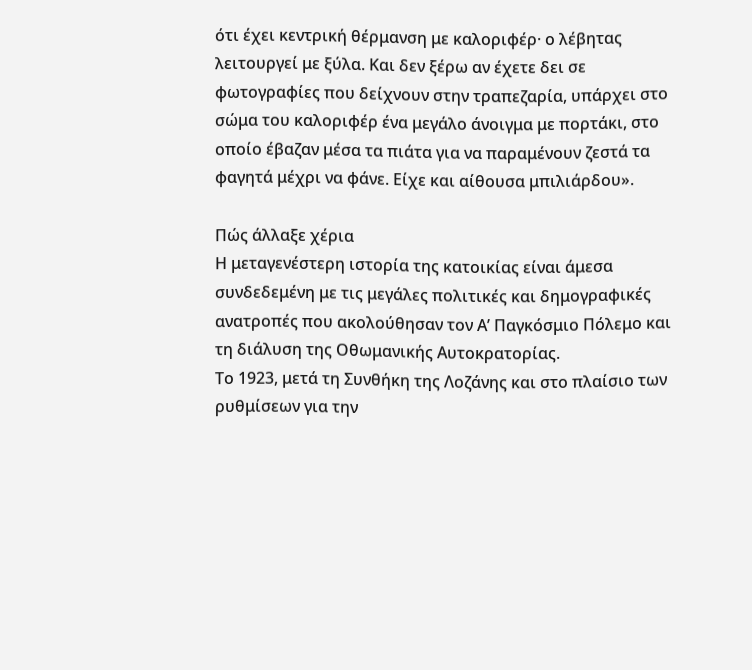ότι έχει κεντρική θέρμανση με καλοριφέρ· ο λέβητας λειτουργεί με ξύλα. Και δεν ξέρω αν έχετε δει σε φωτογραφίες που δείχνουν στην τραπεζαρία, υπάρχει στο σώμα του καλοριφέρ ένα μεγάλο άνοιγμα με πορτάκι, στο οποίο έβαζαν μέσα τα πιάτα για να παραμένουν ζεστά τα φαγητά μέχρι να φάνε. Είχε και αίθουσα μπιλιάρδου».

Πώς άλλαξε χέρια
Η μεταγενέστερη ιστορία της κατοικίας είναι άμεσα συνδεδεμένη με τις μεγάλες πολιτικές και δημογραφικές ανατροπές που ακολούθησαν τον Α’ Παγκόσμιο Πόλεμο και τη διάλυση της Οθωμανικής Αυτοκρατορίας.
Το 1923, μετά τη Συνθήκη της Λοζάνης και στο πλαίσιο των ρυθμίσεων για την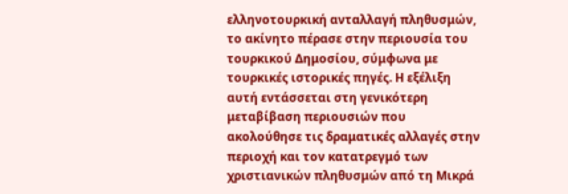ελληνοτουρκική ανταλλαγή πληθυσμών, το ακίνητο πέρασε στην περιουσία του τουρκικού Δημοσίου, σύμφωνα με τουρκικές ιστορικές πηγές. Η εξέλιξη αυτή εντάσσεται στη γενικότερη μεταβίβαση περιουσιών που ακολούθησε τις δραματικές αλλαγές στην περιοχή και τον κατατρεγμό των χριστιανικών πληθυσμών από τη Μικρά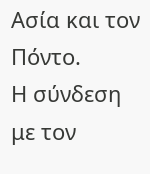Ασία και τον Πόντο.
Η σύνδεση με τον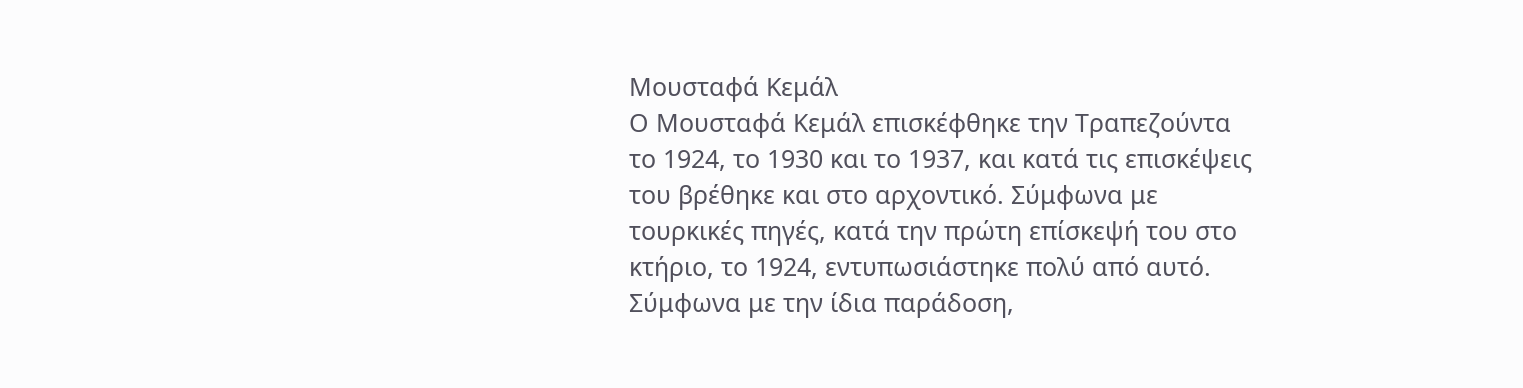Μουσταφά Κεμάλ
Ο Μουσταφά Κεμάλ επισκέφθηκε την Τραπεζούντα το 1924, το 1930 και το 1937, και κατά τις επισκέψεις του βρέθηκε και στο αρχοντικό. Σύμφωνα με τουρκικές πηγές, κατά την πρώτη επίσκεψή του στο κτήριο, το 1924, εντυπωσιάστηκε πολύ από αυτό. Σύμφωνα με την ίδια παράδοση,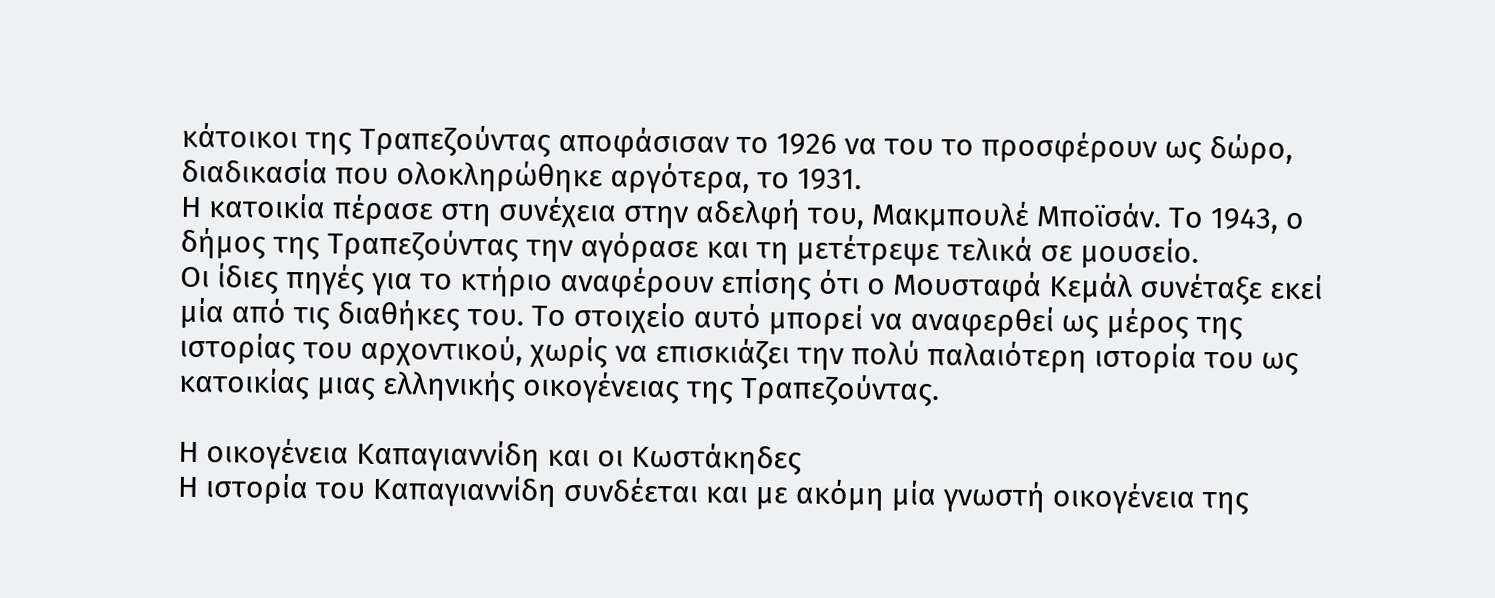κάτοικοι της Τραπεζούντας αποφάσισαν το 1926 να του το προσφέρουν ως δώρο, διαδικασία που ολοκληρώθηκε αργότερα, το 1931.
Η κατοικία πέρασε στη συνέχεια στην αδελφή του, Μακμπουλέ Μποϊσάν. Το 1943, ο δήμος της Τραπεζούντας την αγόρασε και τη μετέτρεψε τελικά σε μουσείο.
Οι ίδιες πηγές για το κτήριο αναφέρουν επίσης ότι ο Μουσταφά Κεμάλ συνέταξε εκεί μία από τις διαθήκες του. Το στοιχείο αυτό μπορεί να αναφερθεί ως μέρος της ιστορίας του αρχοντικού, χωρίς να επισκιάζει την πολύ παλαιότερη ιστορία του ως κατοικίας μιας ελληνικής οικογένειας της Τραπεζούντας.

Η οικογένεια Καπαγιαννίδη και οι Κωστάκηδες
Η ιστορία του Καπαγιαννίδη συνδέεται και με ακόμη μία γνωστή οικογένεια της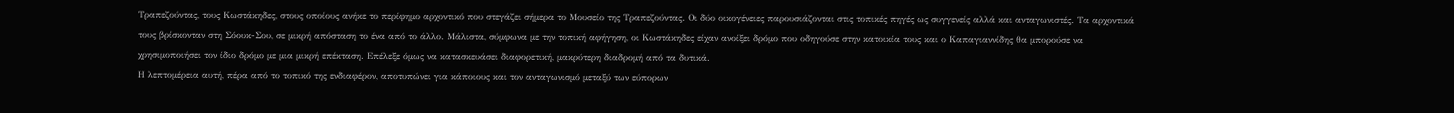Τραπεζούντας, τους Κωστάκηδες, στους οποίους ανήκε το περίφημο αρχοντικό που στεγάζει σήμερα το Μουσείο της Τραπεζούντας. Οι δύο οικογένειες παρουσιάζονται στις τοπικές πηγές ως συγγενείς αλλά και ανταγωνιστές. Τα αρχοντικά τους βρίσκονταν στη Σόουκ-Σου, σε μικρή απόσταση το ένα από το άλλο. Μάλιστα, σύμφωνα με την τοπική αφήγηση, οι Κωστάκηδες είχαν ανοίξει δρόμο που οδηγούσε στην κατοικία τους και ο Καπαγιαννίδης θα μπορούσε να χρησιμοποιήσει τον ίδιο δρόμο με μια μικρή επέκταση. Επέλεξε όμως να κατασκευάσει διαφορετική, μακρύτερη διαδρομή από τα δυτικά.
Η λεπτομέρεια αυτή, πέρα από το τοπικό της ενδιαφέρον, αποτυπώνει για κάποιους και τον ανταγωνισμό μεταξύ των εύπορων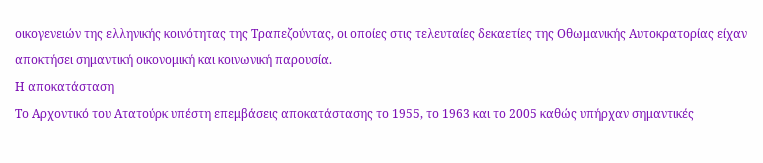οικογενειών της ελληνικής κοινότητας της Τραπεζούντας, οι οποίες στις τελευταίες δεκαετίες της Οθωμανικής Αυτοκρατορίας είχαν αποκτήσει σημαντική οικονομική και κοινωνική παρουσία.
Η αποκατάσταση
Το Αρχοντικό του Ατατούρκ υπέστη επεμβάσεις αποκατάστασης το 1955, το 1963 και το 2005 καθώς υπήρχαν σημαντικές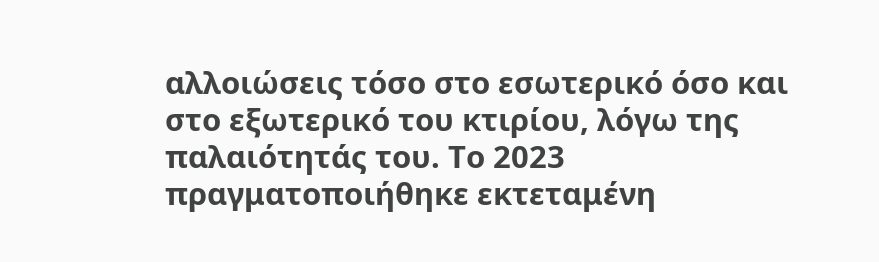αλλοιώσεις τόσο στο εσωτερικό όσο και στο εξωτερικό του κτιρίου, λόγω της παλαιότητάς του. Το 2023 πραγματοποιήθηκε εκτεταμένη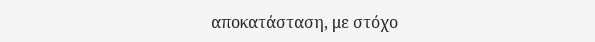αποκατάσταση, με στόχο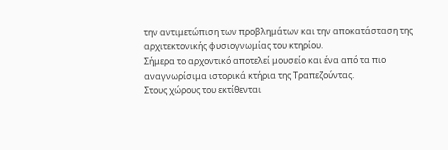την αντιμετώπιση των προβλημάτων και την αποκατάσταση της αρχιτεκτονικής φυσιογνωμίας του κτηρίου.
Σήμερα το αρχοντικό αποτελεί μουσείο και ένα από τα πιο αναγνωρίσιμα ιστορικά κτήρια της Τραπεζούντας.
Στους χώρους του εκτίθενται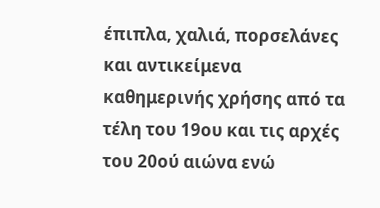έπιπλα, χαλιά, πορσελάνες και αντικείμενα καθημερινής χρήσης από τα τέλη του 19ου και τις αρχές του 20ού αιώνα ενώ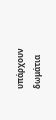υπάρχουν δωμάτια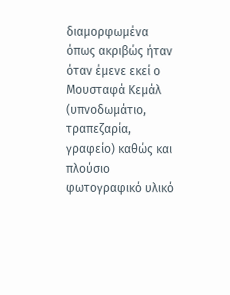διαμορφωμένα όπως ακριβώς ήταν όταν έμενε εκεί ο Μουσταφά Κεμάλ (υπνοδωμάτιο, τραπεζαρία, γραφείο) καθώς και πλούσιο φωτογραφικό υλικό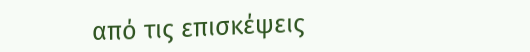από τις επισκέψεις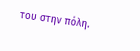του στην πόλη.